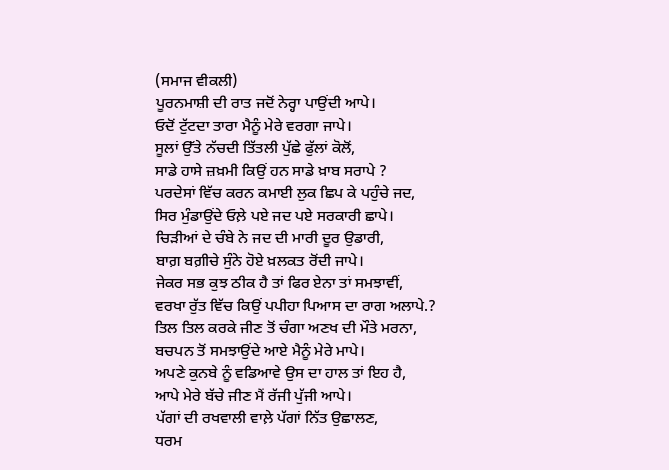(ਸਮਾਜ ਵੀਕਲੀ)
ਪੂਰਨਮਾਸ਼ੀ ਦੀ ਰਾਤ ਜਦੋਂ ਨੇਰ੍ਹਾ ਪਾਉਂਦੀ ਆਪੇ।
ਓਦੋਂ ਟੁੱਟਦਾ ਤਾਰਾ ਮੈਨੂੰ ਮੇਰੇ ਵਰਗਾ ਜਾਪੇ।
ਸੂਲਾਂ ਉੱਤੇ ਨੱਚਦੀ ਤਿੱਤਲੀ ਪੁੱਛੇ ਫੁੱਲਾਂ ਕੋਲੋਂ,
ਸਾਡੇ ਹਾਸੇ ਜ਼ਖ਼ਮੀ ਕਿਉਂ ਹਨ ਸਾਡੇ ਖ਼ਾਬ ਸਰਾਪੇ ?
ਪਰਦੇਸਾਂ ਵਿੱਚ ਕਰਨ ਕਮਾਈ ਲੁਕ ਛਿਪ ਕੇ ਪਹੁੰਚੇ ਜਦ,
ਸਿਰ ਮੁੰਡਾਉਂਦੇ ਓਲ਼ੇ ਪਏ ਜਦ ਪਏ ਸਰਕਾਰੀ ਛਾਪੇ।
ਚਿੜੀਆਂ ਦੇ ਚੰਬੇ ਨੇ ਜਦ ਦੀ ਮਾਰੀ ਦੂਰ ਉਡਾਰੀ,
ਬਾਗ਼ ਬਗ਼ੀਚੇ ਸੁੰਨੇ ਹੋਏ ਖ਼ਲਕਤ ਰੋਂਦੀ ਜਾਪੇ।
ਜੇਕਰ ਸਭ ਕੁਝ ਠੀਕ ਹੈ ਤਾਂ ਫਿਰ ਏਨਾ ਤਾਂ ਸਮਝਾਵੀਂ,
ਵਰਖਾ ਰੁੱਤ ਵਿੱਚ ਕਿਉਂ ਪਪੀਹਾ ਪਿਆਸ ਦਾ ਰਾਗ ਅਲਾਪੇ.?
ਤਿਲ ਤਿਲ ਕਰਕੇ ਜੀਣ ਤੋਂ ਚੰਗਾ ਅਣਖ ਦੀ ਮੌਤੇ ਮਰਨਾ,
ਬਚਪਨ ਤੋਂ ਸਮਝਾਉਂਦੇ ਆਏ ਮੈਨੂੰ ਮੇਰੇ ਮਾਪੇ।
ਅਪਣੇ ਕੁਨਬੇ ਨੂੰ ਵਡਿਆਵੇ ਉਸ ਦਾ ਹਾਲ ਤਾਂ ਇਹ ਹੈ,
ਆਪੇ ਮੇਰੇ ਬੱਚੇ ਜੀਣ ਮੈਂ ਰੱਜੀ ਪੁੱਜੀ ਆਪੇ।
ਪੱਗਾਂ ਦੀ ਰਖਵਾਲੀ ਵਾਲ਼ੇ ਪੱਗਾਂ ਨਿੱਤ ਉਛਾਲਣ,
ਧਰਮ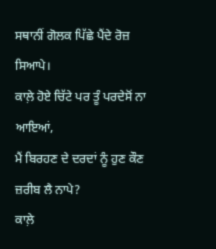ਸਥਾਨੀਂ ਗੋਲਕ ਪਿੱਛੇ ਪੈਂਦੇ ਰੋਜ਼ ਸਿਆਪੇ।
ਕਾਲ਼ੇ ਹੋਏ ਚਿੱਟੇ ਪਰ ਤੂੰ ਪਰਦੇਸੋਂ ਨਾ ਆਇਆਂ,
ਮੈਂ ਬਿਰਹਣ ਦੇ ਦਰਦਾਂ ਨੂੰ ਹੁਣ ਕੌਣ ਜ਼ਰੀਬ ਲੈ ਨਾਪੇ?
ਕਾਲ਼ੇ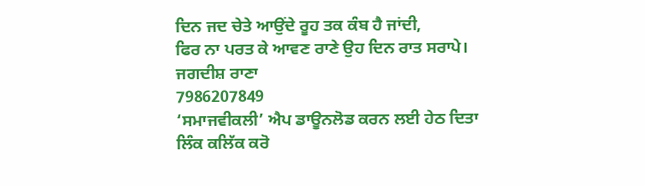ਦਿਨ ਜਦ ਚੇਤੇ ਆਉਂਦੇ ਰੂਹ ਤਕ ਕੰਬ ਹੈ ਜਾਂਦੀ,
ਫਿਰ ਨਾ ਪਰਤ ਕੇ ਆਵਣ ਰਾਣੇ ਉਹ ਦਿਨ ਰਾਤ ਸਰਾਪੇ।
ਜਗਦੀਸ਼ ਰਾਣਾ
7986207849
‘ਸਮਾਜਵੀਕਲੀ’ ਐਪ ਡਾਊਨਲੋਡ ਕਰਨ ਲਈ ਹੇਠ ਦਿਤਾ ਲਿੰਕ ਕਲਿੱਕ ਕਰੋ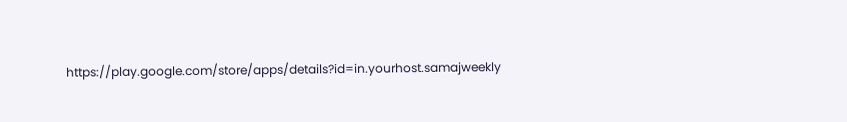https://play.google.com/store/apps/details?id=in.yourhost.samajweekly